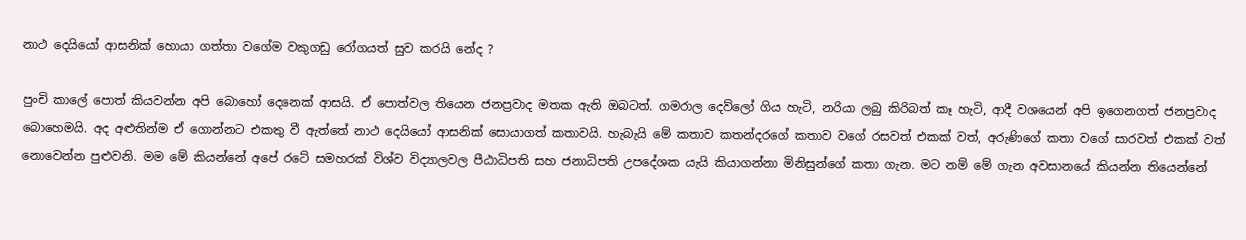නාථ දෙයියෝ ආසනික් හොයා ගත්තා වගේම වකුගඩු රෝගයත් සුව කරයි නේද ?

පුංචි කාලේ පොත් කියවන්න අපි බොහෝ දෙනෙක් ආසයි. ඒ පොත්වල තියෙන ජනප්‍රවාද මතක ඇති ඔබටත්. ගමරාල දෙව්ලෝ ගිය හැටි, නරියා ලබු කිරිබත් කෑ හැටි, ආදී වශයෙන් අපි ඉගෙනගත් ජනප්‍රවාද බොහෙමයි. අද අළුතින්ම ඒ ගොන්නට එකතු වී ඇත්තේ නාථ දෙයියෝ ආසනික් සොයාගත් කතාවයි. හැබැයි මේ කතාව කතන්දරගේ කතාව වගේ රසවත් එකක් වත්, අරුණිගේ කතා වගේ සාරවත් එකක් වත් නොවෙන්න පුළුවනි. මම මේ කියන්නේ අපේ රටේ සමහරක් විශ්ව විද්‍යාලවල පීඨාධිපති සහ ජනාධිපති උපදේශක යැයි කියාගන්නා මිනිසුන්ගේ කතා ගැන. මට නම් මේ ගැන අවසානයේ කියන්න තියෙන්නේ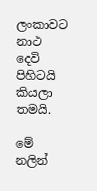ලංකාවට නාථ දෙවි පිහිටයි කියලා තමයි.

මේ නලින්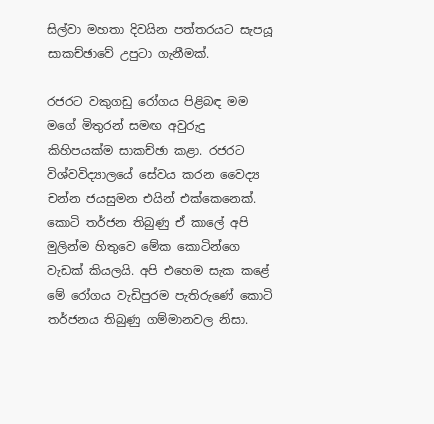සිල්වා මහතා දිවයින පත්තරයට සැපයූ සාකච්ඡාවේ උපුටා ගැනීමක්.

රජරට වකුගඩු රෝගය පිළිබඳ මම මගේ මිතුරන් සමඟ අවුරුදු කිහිපයක්‌ම සාකච්ඡා කළා. රජරට විශ්වවිද්‍යාලයේ සේවය කරන වෛද්‍ය චන්න ජයසුමන එයින් එක්‌කෙනෙක්‌. කොටි තර්ජන තිබුණු ඒ කාලේ අපි මුලින්ම හිතුවෙ මේක කොටින්ගෙ වැඩක්‌ කියලයි. අපි එහෙම සැක කළේ මේ රෝගය වැඩිපුරම පැතිරුණේ කොටි තර්ජනය තිබුණු ගම්මානවල නිසා.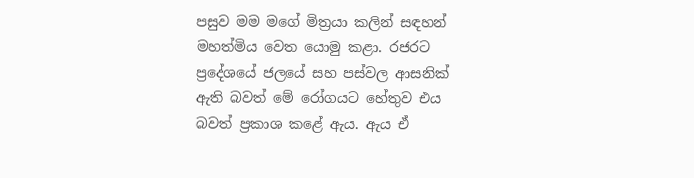පසුව මම මගේ මිත්‍රයා කලින් සඳහන් මහත්මිය වෙත යොමු කළා. රජරට ප්‍රදේශයේ ජලයේ සහ පස්‌වල ආසනික්‌ ඇති බවත් මේ රෝගයට හේතුව එය බවත් ප්‍රකාශ කළේ ඇය. ඇය ඒ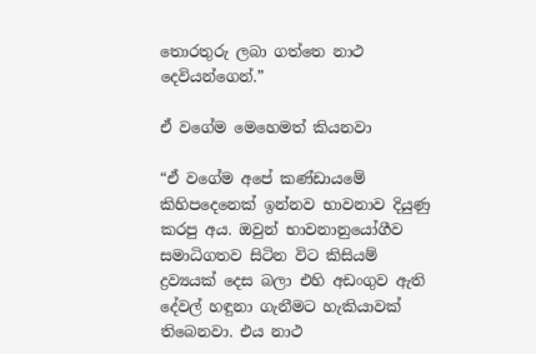තොරතුරු ලබා ගත්තෙ නාථ දෙවියන්ගෙන්.”

ඒ වගේම මෙහෙමත් කියනවා

“ඒ වගේම අපේ කණ්‌ඩායමේ කිහිපදෙනෙක්‌ ඉන්නව භාවනාව දියුණු කරපු අය. ඔවුන් භාවනානුයෝගීව සමාධිගතව සිටින විට කිසියම් ද්‍රව්‍යයක්‌ දෙස බලා එහි අඩංගුව ඇති දේවල් හඳුනා ගැනීමට හැකියාවක්‌ තිබෙනවා. එය නාථ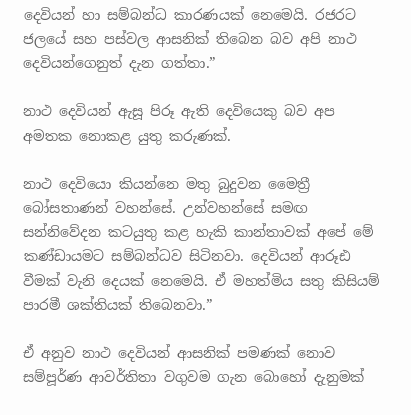දෙවියන් හා සම්බන්ධ කාරණයක්‌ නෙමෙයි. රජරට ජලයේ සහ පස්‌වල ආසනික්‌ තිබෙන බව අපි නාථ දෙවියන්ගෙනුත් දැන ගත්තා.”

නාථ දෙවියන් ඇසූ පිරූ ඇති දෙවියෙකු බව අප අමතක නොකළ යුතු කරුණක්.

නාථ දෙවියො කියන්නෙ මතු බුදුවන මෛත්‍රී බෝසතාණන් වහන්සේ. උන්වහන්සේ සමඟ සන්නිවේදන කටයුතු කළ හැකි කාන්තාවක්‌ අපේ මේ කණ්‌ඩායමට සම්බන්ධව සිටිනවා. දෙවියන් ආරූඪ වීමක්‌ වැනි දෙයක්‌ නෙමෙයි. ඒ මහත්මිය සතු කිසියම් පාරමී ශක්‌තියක්‌ තිබෙනවා.”

ඒ අනුව නාථ දෙවියන් ආසනික් පමණක් නොව සම්පූර්ණ ආවර්තිතා වගුවම ගැන බොහෝ දැනුමක්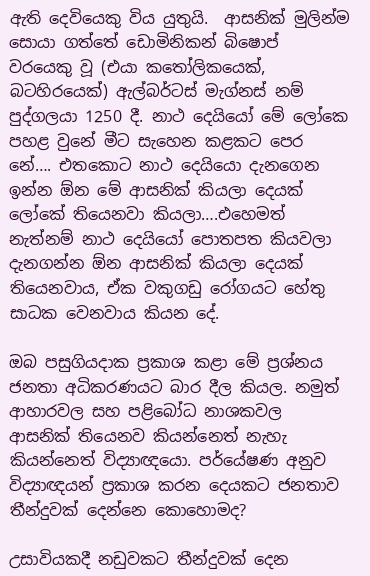ඇති දෙවියෙකු විය යුතුයි.  ආසනික් මුලින්ම සොයා ගත්තේ ඩොමිනිකන් බිෂොප් වරයෙකු වූ (එයා කතෝලිකයෙක්, බටහිරයෙක්) ඇල්බර්ටස් මැග්නස් නම් පුද්ගලයා 1250 දී. නාථ දෙයියෝ මේ ලෝකෙ පහළ වුනේ මීට සැහෙන කළකට පෙර නේ…. එතකොට නාථ දෙයියො දැනගෙන ඉන්න ඕන මේ ආසනික් කියලා දෙයක් ලෝකේ තියෙනවා කියලා….එහෙමත් නැත්නම් නාථ දෙයියෝ පොතපත කියවලා දැනගන්න ඕන ආසනික් කියලා දෙයක් තියෙනවාය, ඒක වකුගඩු රෝගයට හේතු සාධක වෙනවාය කියන දේ.

ඔබ පසුගියදාක ප්‍රකාශ කළා මේ ප්‍රශ්නය ජනතා අධිකරණයට බාර දීල කියල. නමුත් ආහාරවල සහ පළිබෝධ නාශකවල ආසනික්‌ තියෙනව කියන්නෙත් නැහැ කියන්නෙත් විද්‍යාඥයො. පර්යේෂණ අනුව විද්‍යාඥයන් ප්‍රකාශ කරන දෙයකට ජනතාව තීන්දුවක්‌ දෙන්නෙ කොහොමද?

උසාවියකදී නඩුවකට තීන්දුවක්‌ දෙන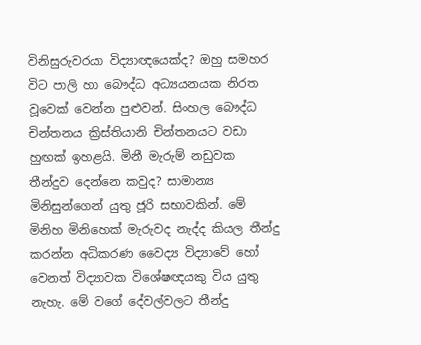විනිසුරුවරයා විද්‍යාඥයෙක්‌ද? ඔහු සමහර විට පාලි හා බෞද්ධ අධ්‍යයනයක නිරත වූවෙක්‌ වෙන්න පුළුවන්. සිංහල බෞද්ධ චින්තනය ක්‍රිස්‌තියානි චින්තනයට වඩා හුඟක්‌ ඉහළයි. මිනී මැරුම් නඩුවක තීන්දුව දෙන්නෙ කවුද? සාමාන්‍ය මිනිසුන්ගෙන් යුතු ජූරි සභාවකින්. මේ මිනිහ මිනිහෙක්‌ මැරුවද නැද්ද කියල තීන්දු කරන්න අධිකරණ වෛද්‍ය විද්‍යාවේ හෝ වෙනත් විද්‍යාවක විශේෂඥයකු විය යුතු නැහැ. මේ වගේ දේවල්වලට තීන්දු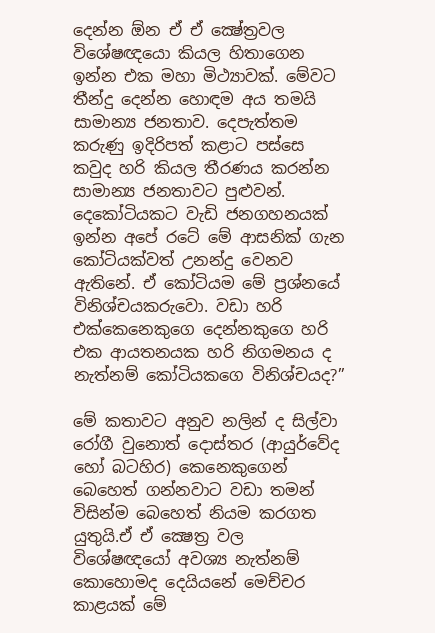දෙන්න ඕන ඒ ඒ ක්‍ෂේත්‍රවල විශේෂඥයො කියල හිතාගෙන ඉන්න එක මහා මිථ්‍යාවක්‌. මේවට තීන්දු දෙන්න හොඳම අය තමයි සාමාන්‍ය ජනතාව. දෙපැත්තම කරුණු ඉදිරිපත් කළාට පස්‌සෙ කවුද හරි කියල තීරණය කරන්න සාමාන්‍ය ජනතාවට පුළුවන්. දෙකෝටියකට වැඩි ජනගහනයක්‌ ඉන්න අපේ රටේ මේ ආසනික්‌ ගැන කෝටියක්‌වත් උනන්දු වෙනව ඇතිනේ. ඒ කෝටියම මේ ප්‍රශ්නයේ විනිශ්චයකරුවො. වඩා හරි එක්‌කෙනෙකුගෙ දෙන්නකුගෙ හරි එක ආයතනයක හරි නිගමනය ද නැත්නම් කෝටියකගෙ විනිශ්චයද?”

මේ කතාවට අනුව නලින් ද සිල්වා රෝගී වුනොත් දොස්තර (ආයුර්වේද හෝ බටහිර) කෙනෙකුගෙන් බෙහෙත් ගන්නවාට වඩා තමන් විසින්ම බෙහෙත් නියම කරගත යුතුයි.ඒ ඒ ක්‍ෂෙත්‍ර වල විශේෂඥයෝ අවශ්‍ය නැත්නම් කොහොමද දෙයියනේ මෙච්චර කාළයක් මේ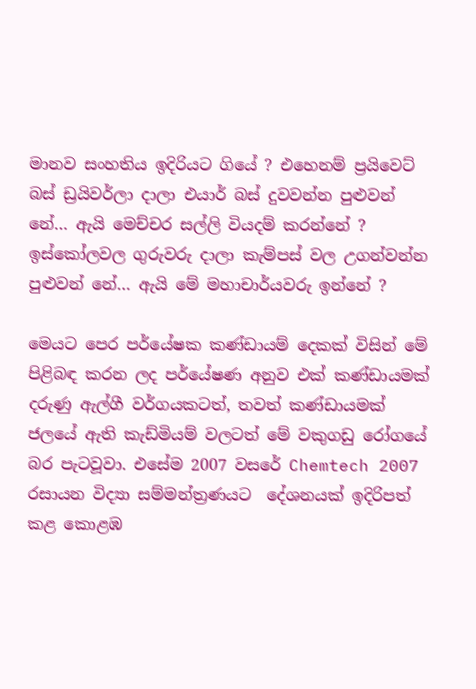මානව සංහතිය ඉදිරියට ගියේ ? එහෙනම් ප්‍රයිවෙට් බස් ඩ්‍රයිවර්ලා දාලා එයාර් බස් දුවවන්න පුළුවන් නේ… ඇයි මෙච්චර සල්ලි වියදම් කරන්නේ ? ඉස්කෝලවල ගුරුවරු දාලා කැම්පස් වල උගන්වන්න පුළුවන් නේ… ඇයි මේ මහාචාර්යවරු ඉන්නේ ?

මෙයට පෙර පර්යේෂක කණ්ඩායම් දෙකක් විසින් මේ පිළිබඳ කරන ලද පර්යේෂණ අනුව එක් කණ්ඩායමක් දරුණු ඇල්ගී වර්ගයකටත්, තවත් කණ්ඩායමක් ජලයේ ඇති කැඩ්මියම් වලටත් මේ වකුගඩු රෝගයේ බර පැටවූවා. එසේම 2007 වසරේ Chemtech 2007 රසායන විද්‍යා සම්මන්ත්‍රණයට  දේශනයක් ඉදිරිපත් කළ කොළඹ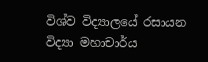විශ්ව විද්‍යාලයේ රසායන විද්‍යා මහාචාර්ය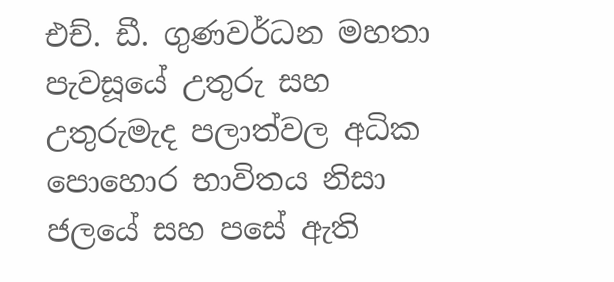එච්. ඩී. ගුණවර්ධන මහතා පැවසූයේ උතුරු සහ උතුරුමැද පලාත්වල අධික පොහොර භාවිතය නිසා ජලයේ සහ පසේ ඇති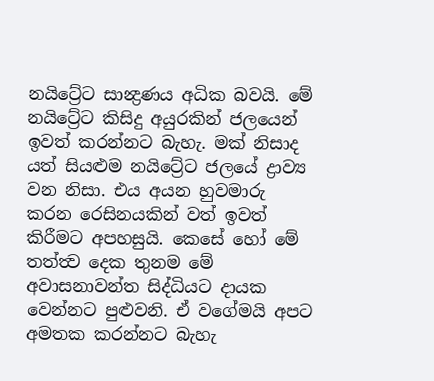නයිට්‍රේට සාන්‍ද්‍රණය අධික බවයි. මේ නයිට්‍රේට කිසිදු අයුරකින් ජලයෙන් ඉවත් කරන්නට බැහැ. මක් නිසාද යත් සියළුම නයිට්‍රේට ජලයේ ද්‍රාව්‍ය වන නිසා. එය අයන හුවමාරු කරන රෙසිනයකින් වත් ඉවත් කිරීමට අපහසුයි. කෙසේ හෝ මේ තත්ත්‍ව දෙක තුනම මේ අවාසනාවන්ත සිද්ධියට දායක වෙන්නට පුළුවනි. ඒ වගේමයි අපට අමතක කරන්නට බැහැ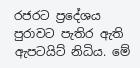රජරට ප්‍රදේශය පුරාවට පැතිර ඇති ඇපටයිට් නිධිය. මේ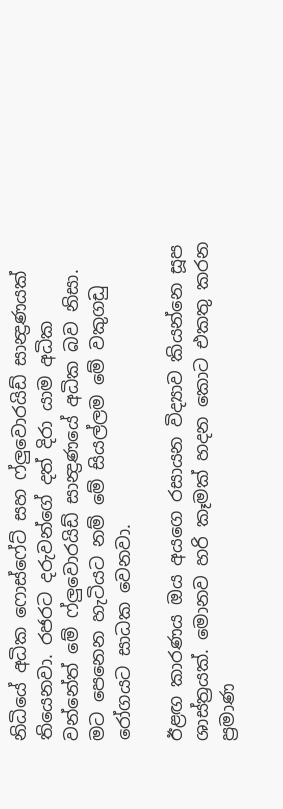නිධියේ අධික ෆොස්ෆේට් සහ ෆ්ලුවොරයිඩ් සාන්‍ද්‍රණයක් තියෙනවා. රජරට දරුවන්ගේ දත් දිරා යාම අධික වන්නේත් මේ ෆ්ලුවොරයිඩ් සාන්‍ද්‍රණයේ අධික බව නිසා. මට පෙනෙන හැටියට නම් මේ සියල්ලම මේ වකුගඩු රෝගයට සාධක වෙනවා.

ඊළඟ කාරණය ඔය අයගෙ රසායන විද්‍යාව කියන්නෙ සූප ශාස්‌ත්‍රයක්‌. මොනව හරි කෑමක්‌ හදන කොට එකතු කරන ප්‍රමාණ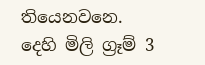තියෙනවනෙ. දෙහි මිලි ග්‍රෑම් 3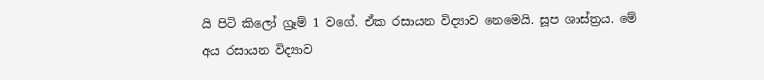යි පිටි කිලෝ ග්‍රෑම් 1 වගේ. ඒක රසායන විද්‍යාව නෙමෙයි. සූප ශාස්‌ත්‍රය. මේ අය රසායන විද්‍යාව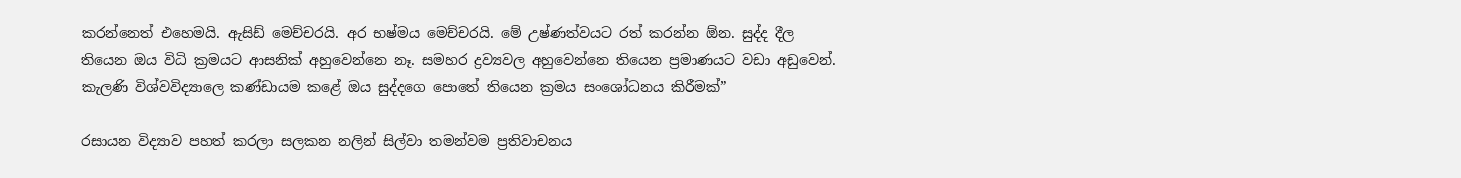කරන්නෙත් එහෙමයි. ඇසිඩ් මෙච්චරයි. අර භෂ්මය මෙච්චරයි. මේ උෂ්ණත්වයට රත් කරන්න ඕන. සුද්ද දීල තියෙන ඔය විධි ක්‍රමයට ආසනික්‌ අහුවෙන්නෙ නෑ. සමහර ද්‍රව්‍යවල අහුවෙන්නෙ තියෙන ප්‍රමාණයට වඩා අඩුවෙන්. කැලණි විශ්වවිද්‍යාලෙ කණ්‌ඩායම කළේ ඔය සුද්දගෙ පොතේ තියෙන ක්‍රමය සංශෝධනය කිරීමක්‌”

රසායන විද්‍යාව පහත් කරලා සලකන නලින් සිල්වා තමන්වම ප්‍රතිවාචනය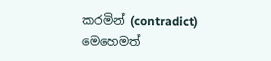කරමින් (contradict) මෙහෙමත්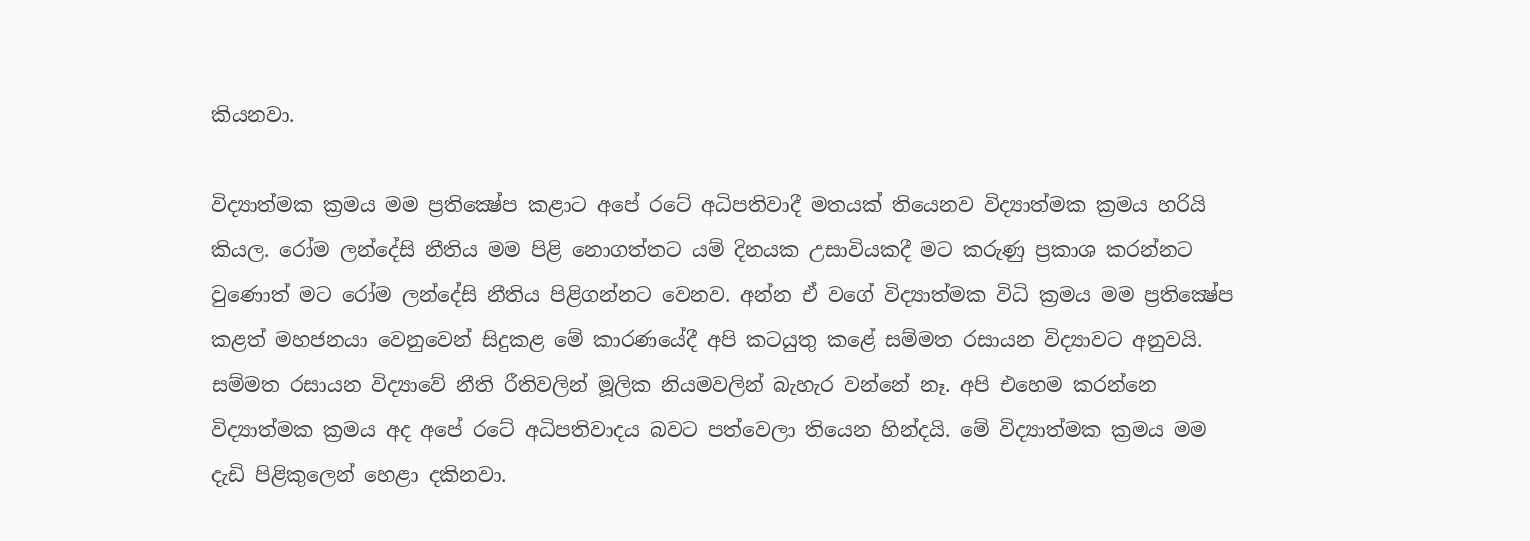කියනවා.

විද්‍යාත්මක ක්‍රමය මම ප්‍රතික්‍ෂේප කළාට අපේ රටේ අධිපතිවාදී මතයක්‌ තියෙනව විද්‍යාත්මක ක්‍රමය හරියි කියල. රෝම ලන්දේසි නීතිය මම පිළි නොගත්තට යම් දිනයක උසාවියකදී මට කරුණු ප්‍රකාශ කරන්නට වුණොත් මට රෝම ලන්දේසි නීතිය පිළිගන්නට වෙනව. අන්න ඒ වගේ විද්‍යාත්මක විධි ක්‍රමය මම ප්‍රතික්‍ෂේප කළත් මහජනයා වෙනුවෙන් සිදුකළ මේ කාරණයේදී අපි කටයුතු කළේ සම්මත රසායන විද්‍යාවට අනුවයි. සම්මත රසායන විද්‍යාවේ නීති රීතිවලින් මූලික නියමවලින් බැහැර වන්නේ නෑ. අපි එහෙම කරන්නෙ විද්‍යාත්මක ක්‍රමය අද අපේ රටේ අධිපතිවාදය බවට පත්වෙලා තියෙන හින්දයි. මේ විද්‍යාත්මක ක්‍රමය මම දැඩි පිළිකුලෙන් හෙළා දකිනවා.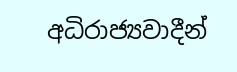අධිරාජ්‍යවාදීන්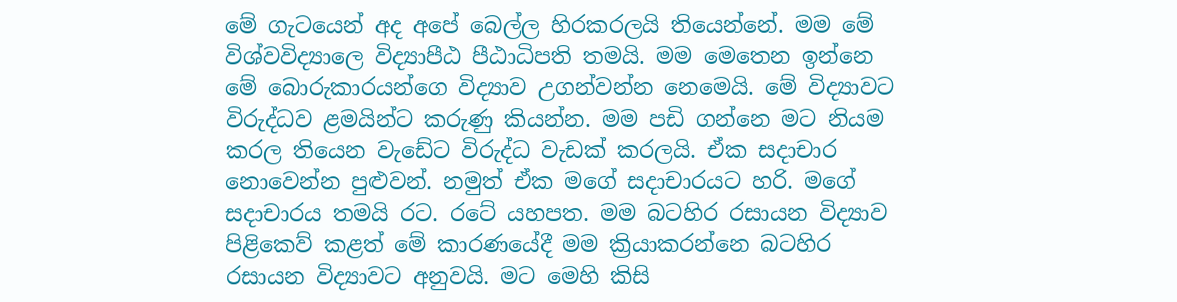මේ ගැටයෙන් අද අපේ බෙල්ල හිරකරලයි තියෙන්නේ. මම මේ විශ්වවිද්‍යාලෙ විද්‍යාපීඨ පීඨාධිපති තමයි. මම මෙතෙන ඉන්නෙ මේ බොරුකාරයන්ගෙ විද්‍යාව උගන්වන්න නෙමෙයි. මේ විද්‍යාවට විරුද්ධව ළමයින්ට කරුණු කියන්න. මම පඩි ගන්නෙ මට නියම කරල තියෙන වැඩේට විරුද්ධ වැඩක්‌ කරලයි. ඒක සදාචාර නොවෙන්න පුළුවන්. නමුත් ඒක මගේ සදාචාරයට හරි. මගේ සදාචාරය තමයි රට. රටේ යහපත. මම බටහිර රසායන විද්‍යාව පිළිකෙව් කළත් මේ කාරණයේදී මම ක්‍රියාකරන්නෙ බටහිර රසායන විද්‍යාවට අනුවයි. මට මෙහි කිසි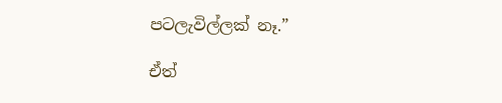පටලැවිල්ලක්‌ නෑ.”

ඒත්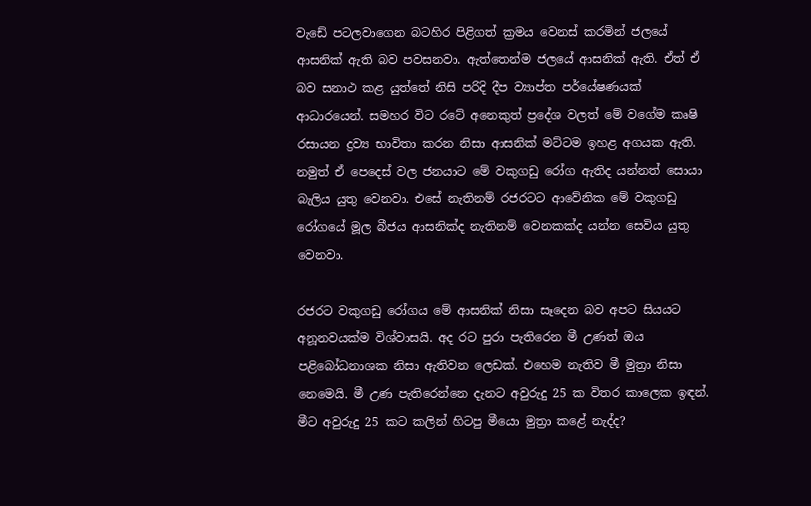වැඩේ පටලවාගෙන බටහිර පිළිගත් ක්‍රමය වෙනස් කරමින් ජලයේ ආසනික් ඇති බව පවසනවා. ඇත්තෙන්ම ජලයේ ආසනික් ඇති. ඒත් ඒ බව සනාථ කළ යුත්තේ නිසි පරිදි දීප ව්‍යාප්ත පර්යේෂණයක් ආධාරයෙන්. සමහර විට රටේ අනෙකුත් ප්‍රදේශ වලත් මේ වගේම කෘෂි රසායන ද්‍රව්‍ය භාවිතා කරන නිසා ආසනික් මට්ටම ඉහළ අගයක ඇති. නමුත් ඒ පෙදෙස් වල ජනයාට මේ වකුගඩු රෝග ඇතිද යන්නත් සොයා බැලිය යුතු වෙනවා. එසේ නැතිනම් රජරටට ආවේනික මේ වකුගඩු රෝගයේ මූල බීජය ආසනික්ද නැතිනම් වෙනකක්ද යන්න සෙවිය යුතු වෙනවා.

රජරට වකුගඩු රෝගය මේ ආසනික්‌ නිසා සෑදෙන බව අපට සියයට අනූනවයක්‌ම විශ්වාසයි. අද රට පුරා පැතිරෙන මී උණත් ඔය පළිබෝධනාශක නිසා ඇතිවන ලෙඩක්‌. එහෙම නැතිව මී මුත්‍රා නිසා නෙමෙයි. මී උණ පැතිරෙන්නෙ දැනට අවුරුදු 25 ක විතර කාලෙක ඉඳන්. මීට අවුරුදු 25 කට කලින් හිටපු මීයො මුත්‍රා කළේ නැද්ද?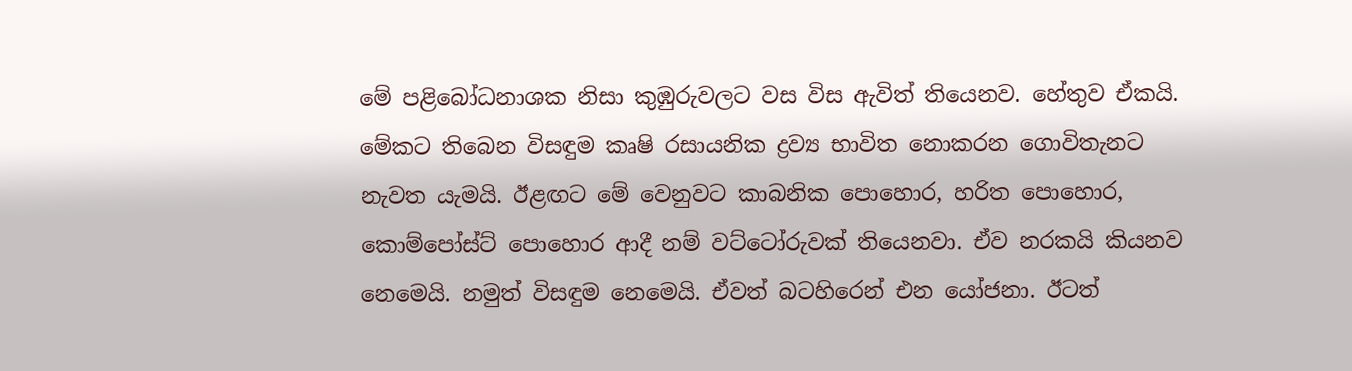මේ පළිබෝධනාශක නිසා කුඹුරුවලට වස විස ඇවිත් තියෙනව. හේතුව ඒකයි. මේකට තිබෙන විසඳුම කෘෂි රසායනික ද්‍රව්‍ය භාවිත නොකරන ගොවිතැනට නැවත යැමයි. ඊළඟට මේ වෙනුවට කාබනික පොහොර, හරිත පොහොර, කොම්පෝස්‌ට්‌ පොහොර ආදී නම් වට්‌ටෝරුවක්‌ තියෙනවා. ඒව නරකයි කියනව නෙමෙයි. නමුත් විසඳුම නෙමෙයි. ඒවත් බටහිරෙන් එන යෝජනා. ඊටත්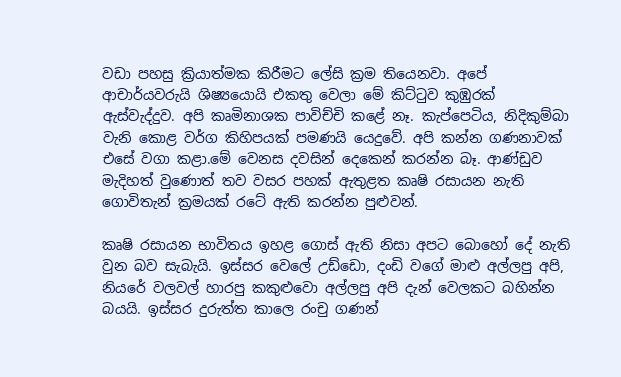වඩා පහසු ක්‍රියාත්මක කිරීමට ලේසි ක්‍රම තියෙනවා. අපේ ආචාර්යවරුයි ශිෂ්‍යයොයි එකතු වෙලා මේ කිට්‌ටුව කුඹුරක්‌ ඇස්‌වැද්දුව. අපි කෘමිනාශක පාවිච්චි කළේ නෑ. කැප්පෙටිය, නිදිකුම්බා වැනි කොළ වර්ග කිහිපයක්‌ පමණයි යෙදුවේ. අපි කන්න ගණනාවක්‌ එසේ වගා කළා.මේ වෙනස දවසින් දෙකෙන් කරන්න බෑ. ආණ්‌ඩුව මැදිහත් වුණොත් තව වසර පහක්‌ ඇතුළත කෘෂි රසායන නැති ගොවිතැන් ක්‍රමයක්‌ රටේ ඇති කරන්න පුළුවන්.

කෘෂි රසායන භාවිතය ඉහළ ගොස් ඇති නිසා අපට බොහෝ දේ නැති වුන බව සැබැයි. ඉස්සර වෙලේ උඩ්ඩො, දංඩි වගේ මාළු අල්ලපු අපි, නියරේ වලවල් හාරපු කකුළුවො අල්ලපු අපි දැන් වෙලකට බහින්න බයයි. ඉස්සර දුරුත්ත කාලෙ රංචු ගණන්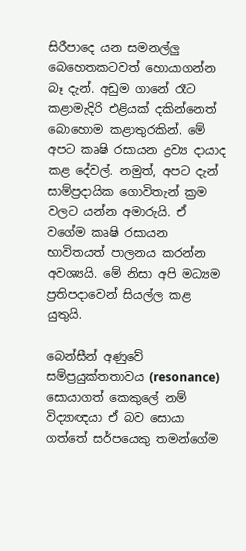සිරීපාදෙ යන සමනල්ලු බෙහෙතකටවත් හොයාගන්න බෑ දැන්. අඩුම ගානේ රෑට කළාමැදිරි එළියක් දකින්නෙත් බොහොම කළාතුරකින්. මේ අපට කෘෂි රසායන ද්‍රව්‍ය දායාද කළ දේවල්. නමුත්, අපට දැන් සාම්ප්‍රදායික ගොවිතැන් ක්‍රම වලට යන්න අමාරුයි. ඒ වගේම කෘෂි රසායන භාවිතයත් පාලනය කරන්න අවශ්‍යයි. මේ නිසා අපි මධ්‍යම ප්‍රතිපදාවෙන් සියල්ල කළ යුතුයි.

බෙන්සීන් අණුවේ සම්ප්‍රයුක්තතාවය (resonance) සොයාගත් කෙකුලේ නම් විද්‍යාඥයා ඒ බව සොයා ගත්තේ සර්පයෙකු තමන්ගේම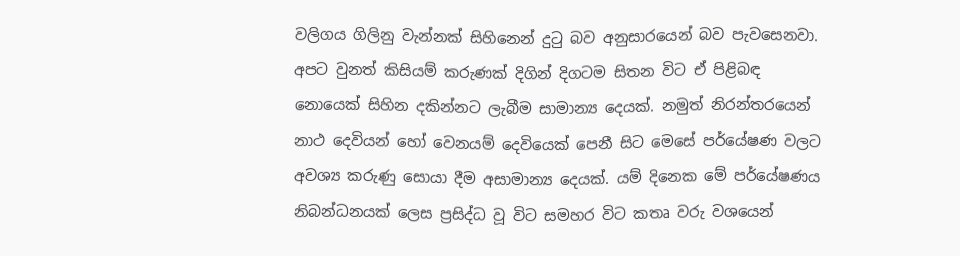වලිගය ගිලිනු වැන්නක් සිහිනෙන් දුටු බව අනුසාරයෙන් බව පැවසෙනවා. අපට වුනත් කිසියම් කරුණක් දිගින් දිගටම සිතන විට ඒ පිළිබඳ නොයෙක් සිහින දකින්නට ලැබීම සාමාන්‍ය දෙයක්. නමුත් නිරන්තරයෙන් නාථ දෙවියන් හෝ වෙනයම් දෙවියෙක් පෙනී සිට මෙසේ පර්යේෂණ වලට අවශ්‍ය කරුණු සොයා දීම අසාමාන්‍ය දෙයක්. යම් දිනෙක මේ පර්යේෂණය නිබන්ධනයක් ලෙස ප්‍රසිද්ධ වූ විට සමහර විට කතෘ වරු වශයෙන්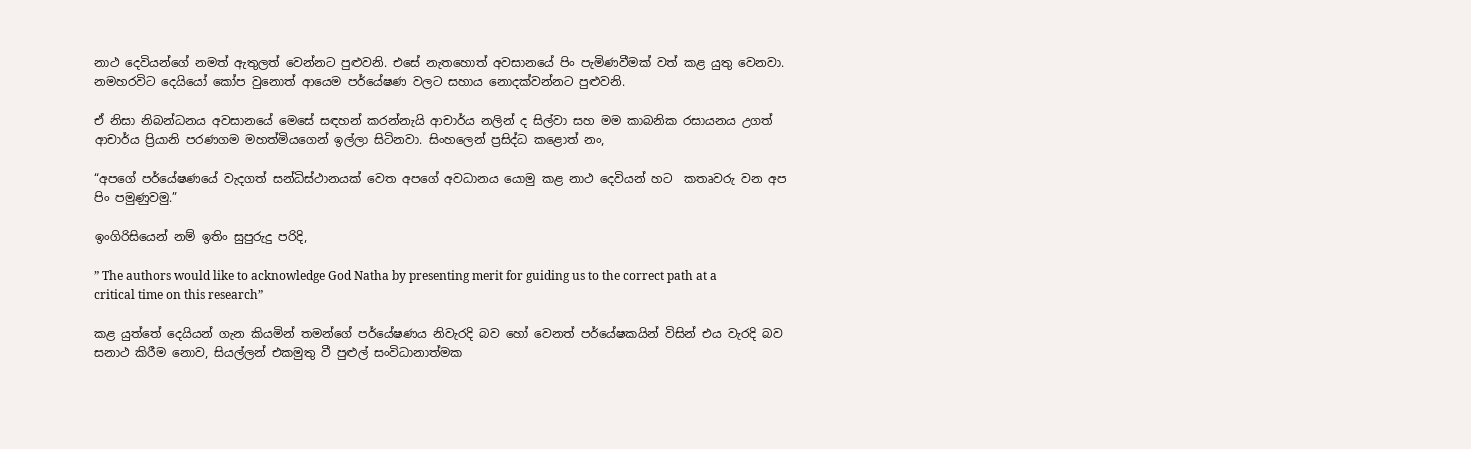නාථ දෙවියන්ගේ නමත් ඇතුලත් වෙන්නට පුළුවනි. එසේ නැතහොත් අවසානයේ පිං පැමිණවීමක් වත් කළ යුතු වෙනවා. නමහරවිට දෙයියෝ කෝප වුනොත් ආයෙම පර්යේෂණ වලට සහාය නොදක්වන්නට පුළුවනි.

ඒ නිසා නිබන්ධනය අවසානයේ මෙසේ සඳහන් කරන්නැයි ආචාර්ය නලින් ද සිල්වා සහ මම කාබනික රසායනය උගත් ආචාර්ය ප්‍රියානි පරණගම මහත්මියගෙන් ඉල්ලා සිටිනවා. සිංහලෙන් ප්‍රසිද්ධ කළොත් නං,

“අපගේ පර්යේෂණයේ වැදගත් සන්ධිස්ථානයක් වෙත අපගේ අවධානය යොමු කළ නාථ දෙවියන් හට  කතෘවරු වන අප පිං පමුණුවමු.”

ඉංගිරිසියෙන් නම් ඉතිං සුපුරුදු පරිදි,

” The authors would like to acknowledge God Natha by presenting merit for guiding us to the correct path at a critical time on this research”

කළ යුත්තේ දෙයියන් ගැන කියමින් තමන්ගේ පර්යේෂණය නිවැරදි බව හෝ වෙනත් පර්යේෂකයින් විසින් එය වැරදි බව සනාථ කිරීම නොව, සියල්ලන් එකමුතු වී පුළුල් සංවිධානාත්මක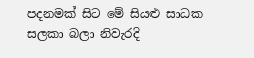පදනමක් සිට මේ සියළු සාධක සලකා බලා නිවැරදි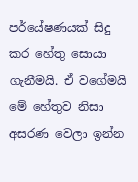පර්යේෂණයක් සිදු කර හේතු සොයා ගැනීමයි. ඒ වගේමයි මේ හේතුව නිසා අසරණ වෙලා ඉන්න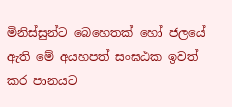මිනිස්සුන්ට බෙහෙතක් හෝ ජලයේ ඇති මේ අයහපත් සංඝඨක ඉවත් කර පානයට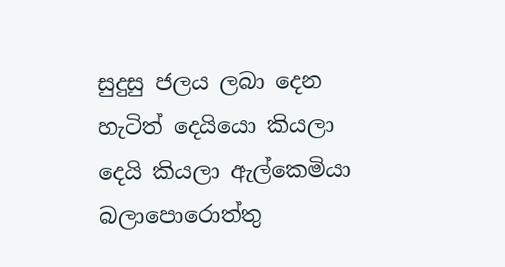සුදුසු ජලය ලබා දෙන හැටිත් දෙයියො කියලා දෙයි කියලා ඇල්කෙමියා බලාපොරොත්තු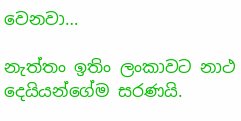වෙනවා…

නැත්තං ඉතිං ලංකාවට නාථ දෙයියන්ගේම සරණයි.